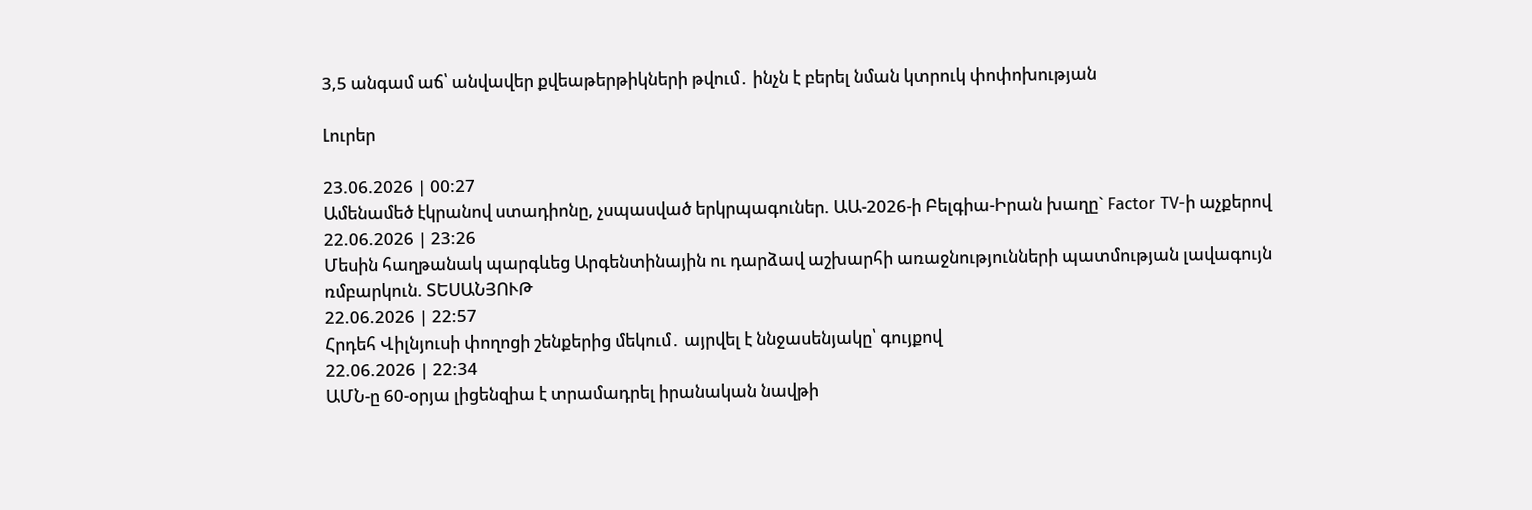3,5 անգամ աճ՝ անվավեր քվեաթերթիկների թվում․ ինչն է բերել նման կտրուկ փոփոխության

Լուրեր

23.06.2026 | 00:27
Ամենամեծ էկրանով ստադիոնը, չսպասված երկրպագուներ. ԱԱ-2026-ի Բելգիա-Իրան խաղը` Factor TV-ի աչքերով
22.06.2026 | 23:26
Մեսին հաղթանակ պարգևեց Արգենտինային ու դարձավ աշխարհի առաջնությունների պատմության լավագույն ռմբարկուն. ՏԵՍԱՆՅՈՒԹ
22.06.2026 | 22:57
Հրդեհ Վիլնյուսի փողոցի շենքերից մեկում․ այրվել է ննջասենյակը՝ գույքով
22.06.2026 | 22:34
ԱՄՆ-ը 60-օրյա լիցենզիա է տրամադրել իրանական նավթի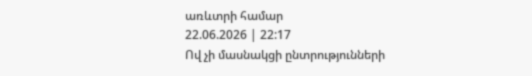առևտրի համար
22.06.2026 | 22:17
Ով չի մասնակցի ընտրությունների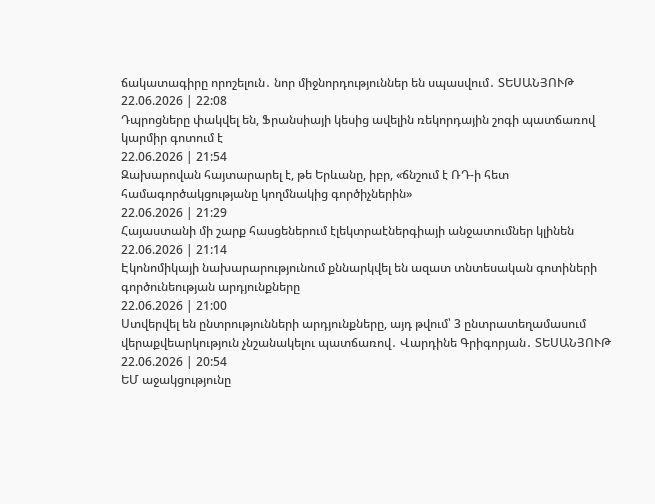ճակատագիրը որոշելուն․ նոր միջնորդություններ են սպասվում․ ՏԵՍԱՆՅՈՒԹ
22.06.2026 | 22:08
Դպրոցները փակվել են, Ֆրանսիայի կեսից ավելին ռեկորդային շոգի պատճառով կարմիր գոտում է
22.06.2026 | 21:54
Զախարովան հայտարարել է, թե Երևանը, իբր, «ճնշում է ՌԴ-ի հետ համագործակցությանը կողմնակից գործիչներին»
22.06.2026 | 21:29
Հայաստանի մի շարք հասցեներում էլեկտրաէներգիայի անջատումներ կլինեն
22.06.2026 | 21:14
Էկոնոմիկայի նախարարությունում քննարկվել են ազատ տնտեսական գոտիների գործունեության արդյունքները
22.06.2026 | 21:00
Ստվերվել են ընտրությունների արդյունքները, այդ թվում՝ 3 ընտրատեղամասում վերաքվեարկություն չնշանակելու պատճառով․ Վարդինե Գրիգորյան․ ՏԵՍԱՆՅՈՒԹ
22.06.2026 | 20:54
ԵՄ աջակցությունը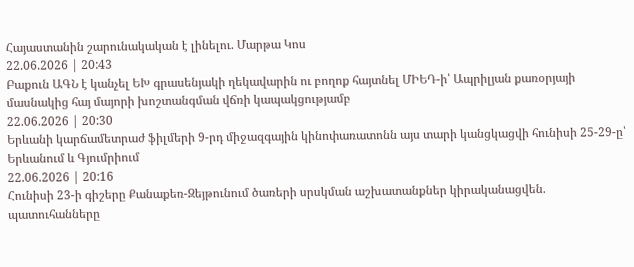Հայաստանին շարունակական է լինելու. Մարթա Կոս
22.06.2026 | 20:43
Բաքուն ԱԳՆ է կանչել ԵԽ գրասենյակի ղեկավարին ու բողոք հայտնել ՄԻԵԴ-ի՝ Ապրիլյան քառօրյայի մասնակից հայ մայորի խոշտանգման վճռի կապակցությամբ
22.06.2026 | 20:30
Երևանի կարճամետրաժ ֆիլմերի 9-րդ միջազգային կինոփառատոնն այս տարի կանցկացվի հունիսի 25-29-ը՝ Երևանում և Գյումրիում
22.06.2026 | 20:16
Հունիսի 23-ի գիշերը Քանաքեռ-Զեյթունում ծառերի սրսկման աշխատանքներ կիրականացվեն. պատուհանները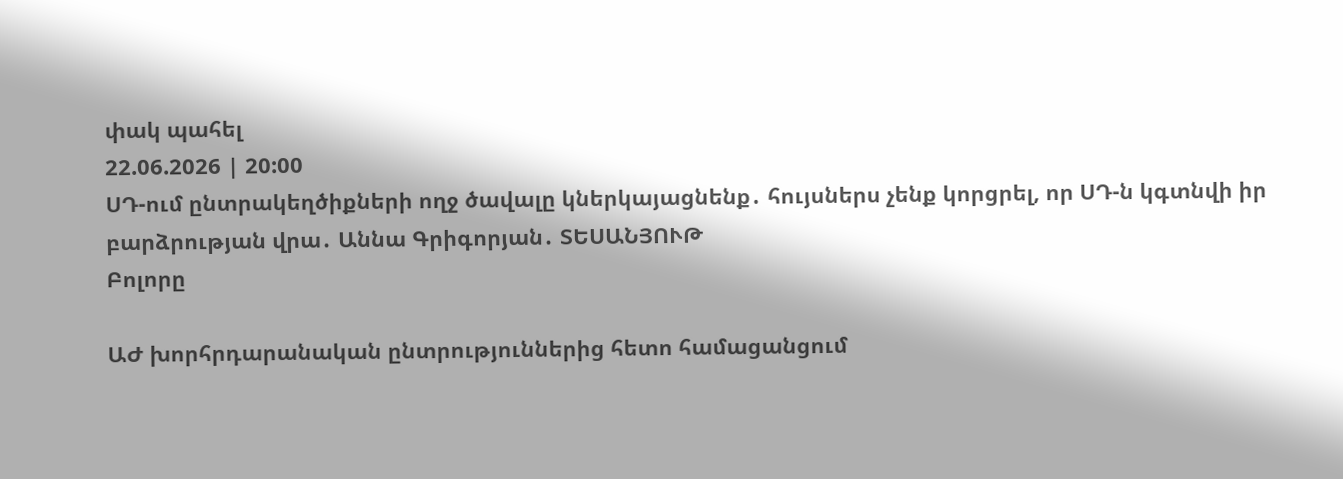փակ պահել
22.06.2026 | 20:00
ՍԴ-ում ընտրակեղծիքների ողջ ծավալը կներկայացնենք․ հույսներս չենք կորցրել, որ ՍԴ-ն կգտնվի իր բարձրության վրա․ Աննա Գրիգորյան․ ՏԵՍԱՆՅՈՒԹ
Բոլորը

ԱԺ խորհրդարանական ընտրություններից հետո համացանցում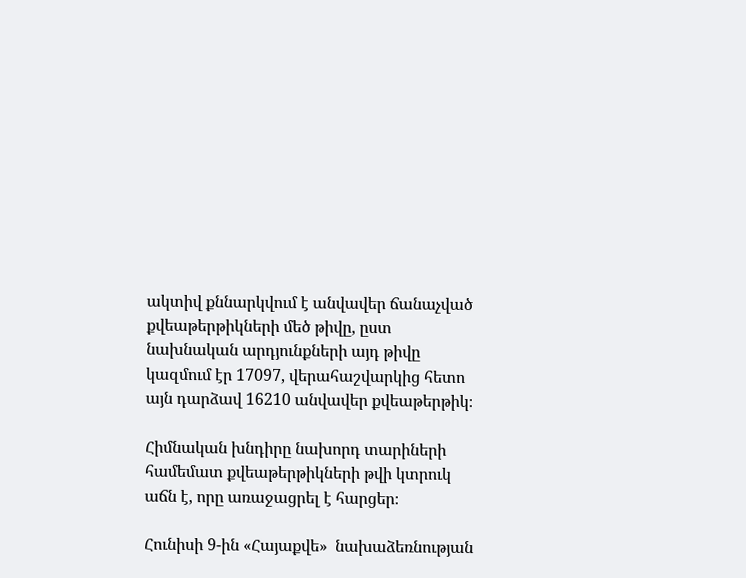ակտիվ քննարկվում է անվավեր ճանաչված քվեաթերթիկների մեծ թիվը, ըստ նախնական արդյունքների այդ թիվը կազմում էր 17097, վերահաշվարկից հետո այն դարձավ 16210 անվավեր քվեաթերթիկ։

Հիմնական խնդիրը նախորդ տարիների համեմատ քվեաթերթիկների թվի կտրուկ աճն է, որը առաջացրել է հարցեր։

Հունիսի 9-ին «Հայաքվե»  նախաձեռնության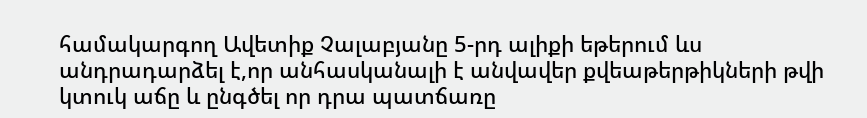համակարգող Ավետիք Չալաբյանը 5-րդ ալիքի եթերում ևս անդրադարձել է,որ անհասկանալի է անվավեր քվեաթերթիկների թվի կտուկ աճը և ընգծել որ դրա պատճառը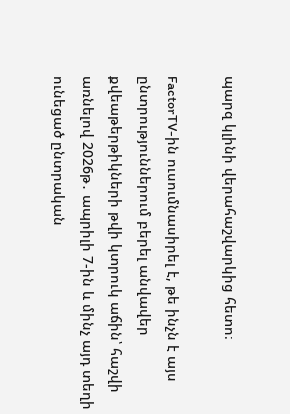պարզ կլինի վերահաշվարկից հետո։

FactorTV-ին ուսումնասիրել է, թե ինչն է այս ընտրություններում բերել անվավեր քվեաթերթիկների թվի կտրուկ աճին՝ հաշվի առնելով 2026թ․ ապրիլի 7-ին և մինչ այդ տեղի ունեցած ընտրական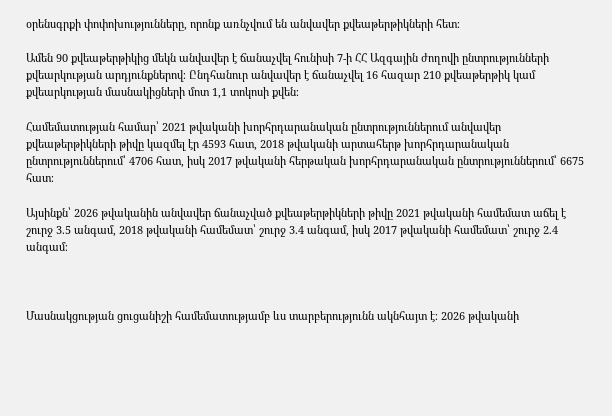օրենսգրքի փոփոխությունները, որոնք առնչվում են անվավեր քվեաթերթիկների հետ։

Ամեն 90 քվեաթերթիկից մեկն անվավեր է ճանաչվել հունիսի 7-ի ՀՀ Ազգային ժողովի ընտրությունների քվեարկության արդյունքներով։ Ընդհանուր անվավեր է ճանաչվել 16 հազար 210 քվեաթերթիկ կամ քվեարկության մասնակիցների մոտ 1,1 տոկոսի քվեն։

Համեմատության համար՝ 2021 թվականի խորհրդարանական ընտրություններում անվավեր քվեաթերթիկների թիվը կազմել էր 4593 հատ, 2018 թվականի արտահերթ խորհրդարանական ընտրություններում՝ 4706 հատ, իսկ 2017 թվականի հերթական խորհրդարանական ընտրություններում՝ 6675 հատ։

Այսինքն՝ 2026 թվականին անվավեր ճանաչված քվեաթերթիկների թիվը 2021 թվականի համեմատ աճել է շուրջ 3.5 անգամ, 2018 թվականի համեմատ՝ շուրջ 3.4 անգամ, իսկ 2017 թվականի համեմատ՝ շուրջ 2.4 անգամ։



Մասնակցության ցուցանիշի համեմատությամբ ևս տարբերությունն ակնհայտ է։ 2026 թվականի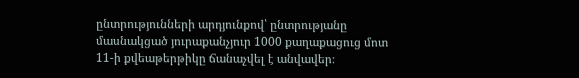ընտրությունների արդյունքով՝ ընտրությանը մասնակցած յուրաքանչյուր 1000 քաղաքացուց մոտ 11-ի քվեաթերթիկը ճանաչվել է անվավեր։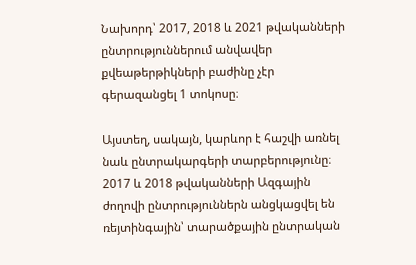Նախորդ՝ 2017, 2018 և 2021 թվականների ընտրություններում անվավեր քվեաթերթիկների բաժինը չէր գերազանցել 1 տոկոսը։

Այստեղ, սակայն, կարևոր է հաշվի առնել նաև ընտրակարգերի տարբերությունը։ 2017 և 2018 թվականների Ազգային ժողովի ընտրություններն անցկացվել են ռեյտինգային՝ տարածքային ընտրական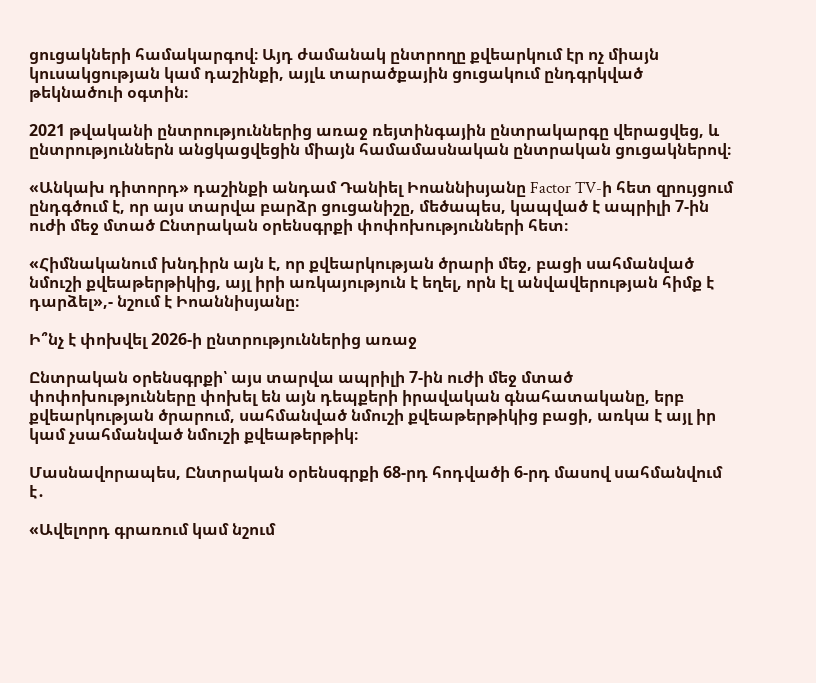ցուցակների համակարգով։ Այդ ժամանակ ընտրողը քվեարկում էր ոչ միայն կուսակցության կամ դաշինքի, այլև տարածքային ցուցակում ընդգրկված թեկնածուի օգտին։

2021 թվականի ընտրություններից առաջ ռեյտինգային ընտրակարգը վերացվեց, և ընտրություններն անցկացվեցին միայն համամասնական ընտրական ցուցակներով։

«Անկախ դիտորդ» դաշինքի անդամ Դանիել Իոաննիսյանը Factor TV-ի հետ զրույցում ընդգծում է, որ այս տարվա բարձր ցուցանիշը, մեծապես, կապված է ապրիլի 7-ին ուժի մեջ մտած Ընտրական օրենսգրքի փոփոխությունների հետ։

«Հիմնականում խնդիրն այն է, որ քվեարկության ծրարի մեջ, բացի սահմանված նմուշի քվեաթերթիկից, այլ իրի առկայություն է եղել, որն էլ անվավերության հիմք է դարձել»,- նշում է Իոաննիսյանը։

Ի՞նչ է փոխվել 2026-ի ընտրություններից առաջ

Ընտրական օրենսգրքի՝ այս տարվա ապրիլի 7-ին ուժի մեջ մտած փոփոխությունները փոխել են այն դեպքերի իրավական գնահատականը, երբ քվեարկության ծրարում, սահմանված նմուշի քվեաթերթիկից բացի, առկա է այլ իր կամ չսահմանված նմուշի քվեաթերթիկ։

Մասնավորապես, Ընտրական օրենսգրքի 68-րդ հոդվածի 6-րդ մասով սահմանվում է․

«Ավելորդ գրառում կամ նշում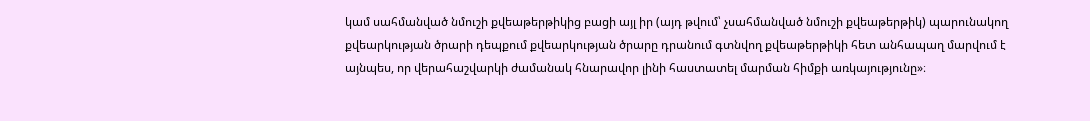կամ սահմանված նմուշի քվեաթերթիկից բացի այլ իր (այդ թվում՝ չսահմանված նմուշի քվեաթերթիկ) պարունակող քվեարկության ծրարի դեպքում քվեարկության ծրարը դրանում գտնվող քվեաթերթիկի հետ անհապաղ մարվում է այնպես, որ վերահաշվարկի ժամանակ հնարավոր լինի հաստատել մարման հիմքի առկայությունը»։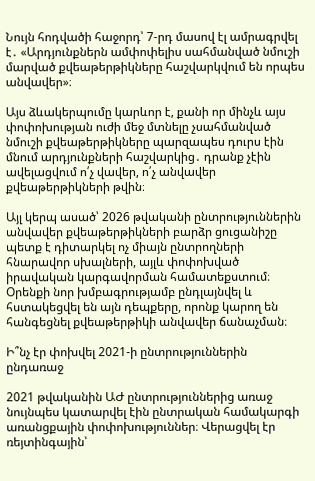Նույն հոդվածի հաջորդ՝ 7-րդ մասով էլ ամրագրվել է․ «Արդյունքներն ամփոփելիս սահմանված նմուշի մարված քվեաթերթիկները հաշվարկվում են որպես անվավեր»։

Այս ձևակերպումը կարևոր է, քանի որ մինչև այս փոփոխության ուժի մեջ մտնելը չսահմանված նմուշի քվեաթերթիկները պարզապես դուրս էին մնում արդյունքների հաշվարկից․ դրանք չէին ավելացվում ո՛չ վավեր, ո՛չ անվավեր քվեաթերթիկների թվին։

Այլ կերպ ասած՝ 2026 թվականի ընտրություններին անվավեր քվեաթերթիկների բարձր ցուցանիշը պետք է դիտարկել ոչ միայն ընտրողների հնարավոր սխալների, այլև փոփոխված իրավական կարգավորման համատեքստում։ Օրենքի նոր խմբագրությամբ ընդլայնվել և հստակեցվել են այն դեպքերը, որոնք կարող են հանգեցնել քվեաթերթիկի անվավեր ճանաչման։

Ի՞նչ էր փոխվել 2021-ի ընտրություններին ընդառաջ

2021 թվականին ԱԺ ընտրություններից առաջ նույնպես կատարվել էին ընտրական համակարգի առանցքային փոփոխություններ։ Վերացվել էր ռեյտինգային՝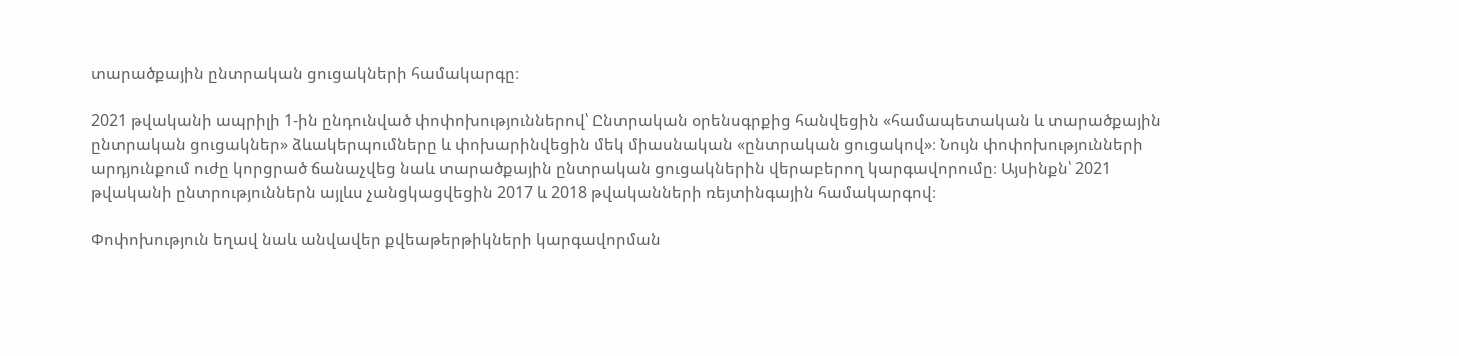տարածքային ընտրական ցուցակների համակարգը։

2021 թվականի ապրիլի 1-ին ընդունված փոփոխություններով՝ Ընտրական օրենսգրքից հանվեցին «համապետական և տարածքային ընտրական ցուցակներ» ձևակերպումները և փոխարինվեցին մեկ միասնական «ընտրական ցուցակով»։ Նույն փոփոխությունների արդյունքում ուժը կորցրած ճանաչվեց նաև տարածքային ընտրական ցուցակներին վերաբերող կարգավորումը։ Այսինքն՝ 2021 թվականի ընտրություններն այլևս չանցկացվեցին 2017 և 2018 թվականների ռեյտինգային համակարգով։

Փոփոխություն եղավ նաև անվավեր քվեաթերթիկների կարգավորման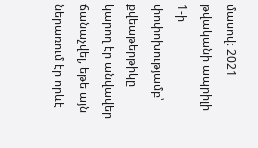մասով։ 2021 թվականի ապրիլի 1-ի փոփոխությամբ՝ քվեաթերթիկը կարող էր անվավեր ճանաչվել, եթե այն ներառում էր որևէ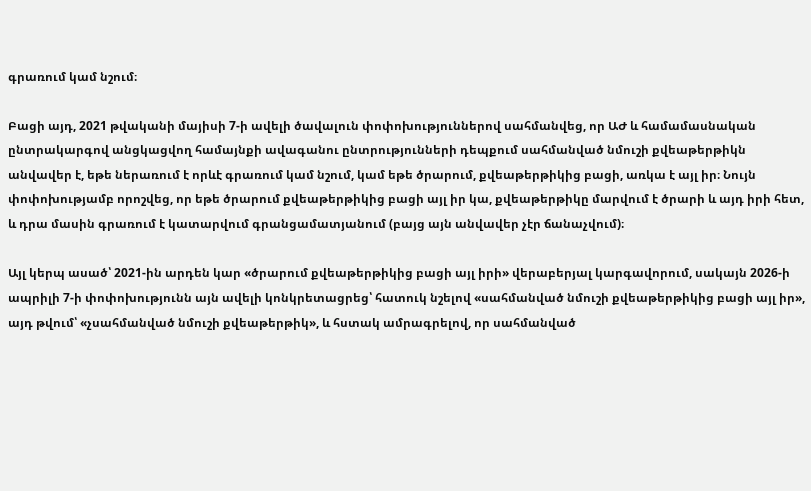գրառում կամ նշում։

Բացի այդ, 2021 թվականի մայիսի 7-ի ավելի ծավալուն փոփոխություններով սահմանվեց, որ ԱԺ և համամասնական ընտրակարգով անցկացվող համայնքի ավագանու ընտրությունների դեպքում սահմանված նմուշի քվեաթերթիկն անվավեր է, եթե ներառում է որևէ գրառում կամ նշում, կամ եթե ծրարում, քվեաթերթիկից բացի, առկա է այլ իր։ Նույն փոփոխությամբ որոշվեց, որ եթե ծրարում քվեաթերթիկից բացի այլ իր կա, քվեաթերթիկը մարվում է ծրարի և այդ իրի հետ, և դրա մասին գրառում է կատարվում գրանցամատյանում (բայց այն անվավեր չէր ճանաչվում)։

Այլ կերպ ասած՝ 2021-ին արդեն կար «ծրարում քվեաթերթիկից բացի այլ իրի» վերաբերյալ կարգավորում, սակայն 2026-ի ապրիլի 7-ի փոփոխությունն այն ավելի կոնկրետացրեց՝ հատուկ նշելով «սահմանված նմուշի քվեաթերթիկից բացի այլ իր», այդ թվում՝ «չսահմանված նմուշի քվեաթերթիկ», և հստակ ամրագրելով, որ սահմանված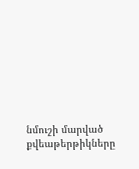նմուշի մարված քվեաթերթիկները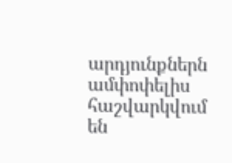արդյունքներն ամփոփելիս հաշվարկվում են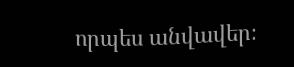որպես անվավեր։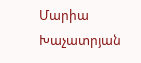Մարիա Խաչատրյան